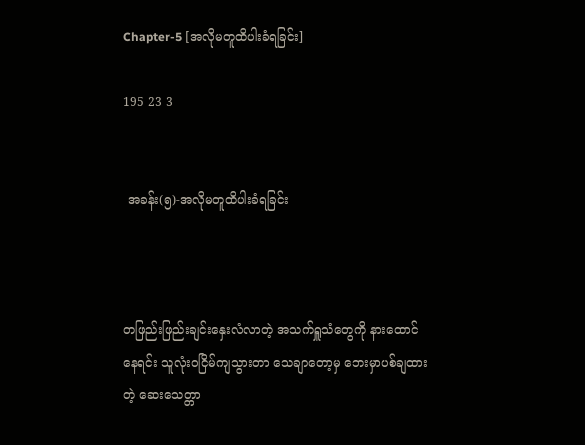Chapter-5 [အလိုမတူထိပါးခံရခြင်း]

195 23 3


 အခန်း(၅)-အလိုမတူထိပါးခံရခြင်း



တဖြည်းဖြည်းချင်းနှေးလံလာတဲ့ အသက်ရှူသံတွေကို နားထောင်နေရင်း သူလုံးဝငြိမ်ကျသွားတာ သေချာတော့မှ ဘေးမှာပစ်ချထားတဲ့ ဆေးသေတ္တာ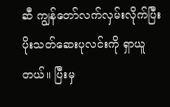ဆီ ကျွန်တော်လက်လှမ်းလိုက်ပြီး ပိုးသတ်ဆေးပုလင်းကို ရှာယူတယ်။ ပြီးမှ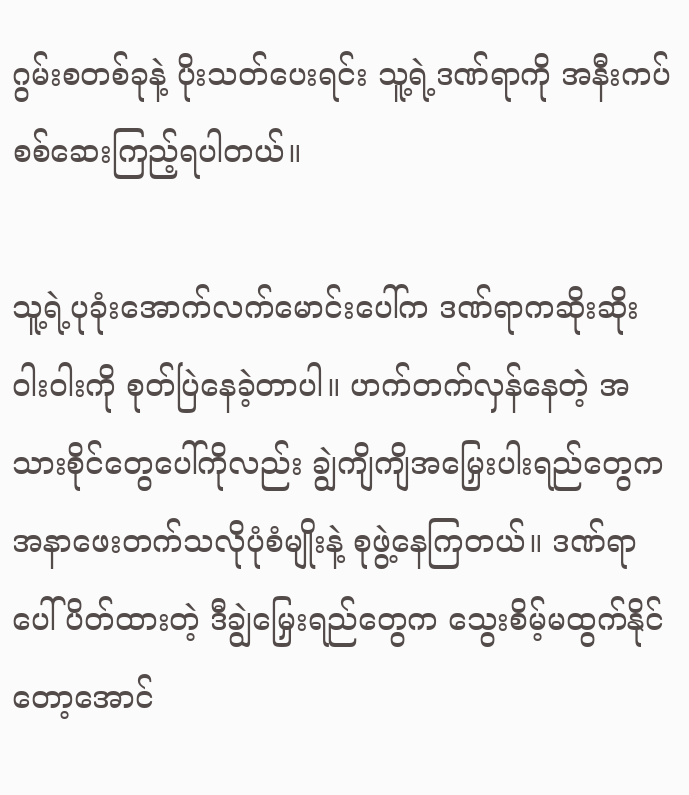ဂွမ်းစတစ်ခုနဲ့ ပိုးသတ်ပေးရင်း သူ့ရဲ့ဒဏ်ရာကို အနီးကပ်စစ်ဆေးကြည့်ရပါတယ်။

သူ့ရဲ့ပုခုံးအောက်လက်မောင်းပေါ်က ဒဏ်ရာကဆိုးဆိုးဝါးဝါးကို စုတ်ပြဲနေခဲ့တာပါ။ ဟက်တက်လှန်နေတဲ့ အသားစိုင်တွေပေါ်ကိုလည်း ချွဲကျိကျိအမြှေးပါးရည်တွေက အနာဖေးတက်သလိုပုံစံမျိုးနဲ့ စုဖွဲ့နေကြတယ်။ ဒဏ်ရာပေါ်ပိတ်ထားတဲ့ ဒီချွဲမြှေးရည်တွေက သွေးစိမ့်မထွက်နိုင်တော့အောင်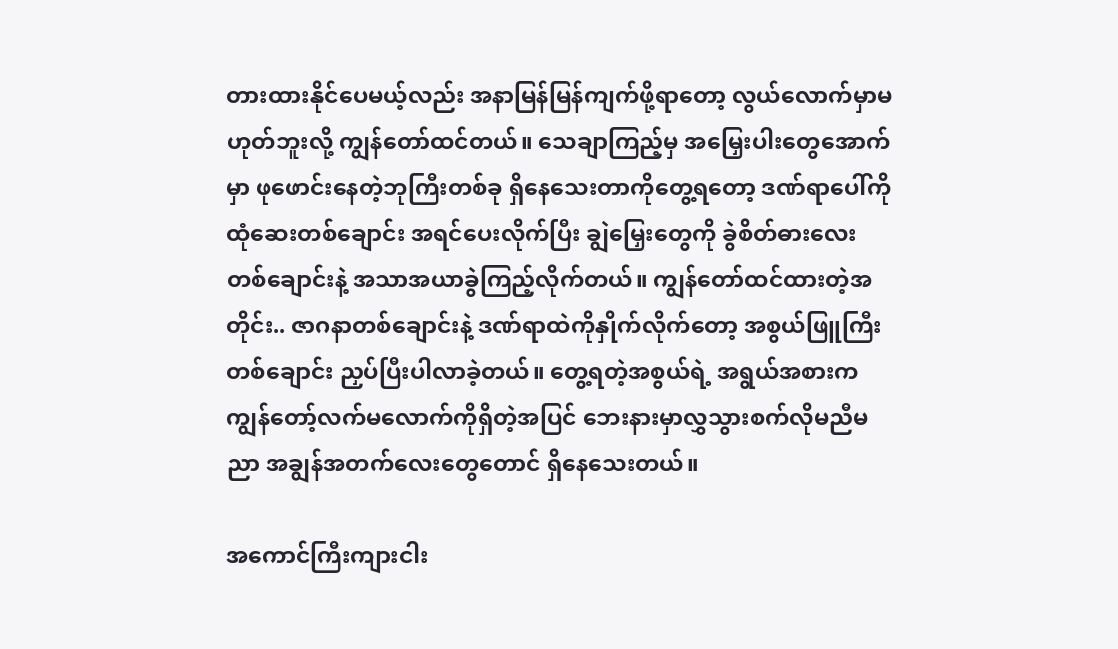တားထားနိုင်ပေမယ့်လည်း အနာမြန်မြန်ကျက်ဖို့ရာတော့ လွယ်လောက်မှာမဟုတ်ဘူးလို့ ကျွန်တော်ထင်တယ်။ သေချာကြည့်မှ အမြှေးပါးတွေအောက်မှာ ဖုဖောင်းနေတဲ့ဘုကြီးတစ်ခု ရှိနေသေးတာကိုတွေ့ရတော့ ဒဏ်ရာပေါ်ကိုထုံဆေးတစ်ချောင်း အရင်ပေးလိုက်ပြီး ချွဲမြှေးတွေကို ခွဲစိတ်ဓားလေးတစ်ချောင်းနဲ့ အသာအယာခွဲကြည့်လိုက်တယ်။ ကျွန်တော်ထင်ထားတဲ့အတိုင်း.. ဇာဂနာတစ်ချောင်းနဲ့ ဒဏ်ရာထဲကိုနှိုက်လိုက်တော့ အစွယ်ဖြူကြီးတစ်ချောင်း ညှပ်ပြီးပါလာခဲ့တယ်။ တွေ့ရတဲ့အစွယ်ရဲ့ အရွယ်အစားက ကျွန်တော့်လက်မလောက်ကိုရှိတဲ့အပြင် ဘေးနားမှာလွှသွားစက်လိုမညီမညာ အချွန်အတက်လေးတွေတောင် ရှိနေသေးတယ်။

အကောင်ကြီးကျားငါး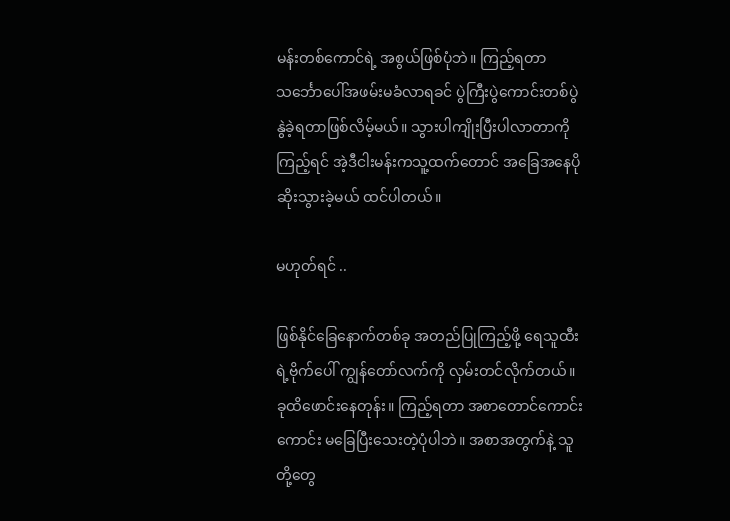မန်းတစ်ကောင်ရဲ့ အစွယ်ဖြစ်ပုံဘဲ။ ကြည့်ရတာ  သင်္ဘောပေါ်အဖမ်းမခံလာရခင် ပွဲကြီးပွဲကောင်းတစ်ပွဲ နွဲခဲ့ရတာဖြစ်လိမ့်မယ်။ သွားပါကျိုးပြီးပါလာတာကိုကြည့်ရင် အဲ့ဒီငါးမန်းကသူ့ထက်တောင် အခြေအနေပိုဆိုးသွားခဲ့မယ် ထင်ပါတယ်။

မဟုတ်ရင် ..

ဖြစ်နိုင်ခြေနောက်တစ်ခု အတည်ပြုကြည့်ဖို့ ရေသူထီးရဲ့ဗိုက်ပေါ် ကျွန်တော်လက်ကို လှမ်းတင်လိုက်တယ်။ ခုထိဖောင်းနေတုန်း။ ကြည့်ရတာ အစာတောင်ကောင်းကောင်း မခြေပြီးသေးတဲ့ပုံပါဘဲ။ အစာအတွက်နဲ့ သူတို့တွေ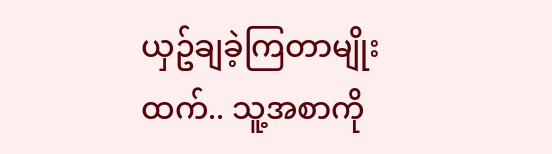ယှဥ်ချခဲ့ကြတာမျိုးထက်.. သူ့အစာကို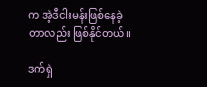က အဲ့ဒီငါးမန်းဖြစ်နေခဲ့တာလည်း ဖြစ်နိုင်တယ်။

ဒက်ရှဲ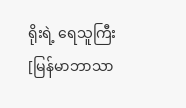ရိုးရဲ့ ရေသူကြီး [မြန်မာဘာသာ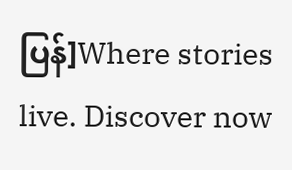ပြန်]Where stories live. Discover now